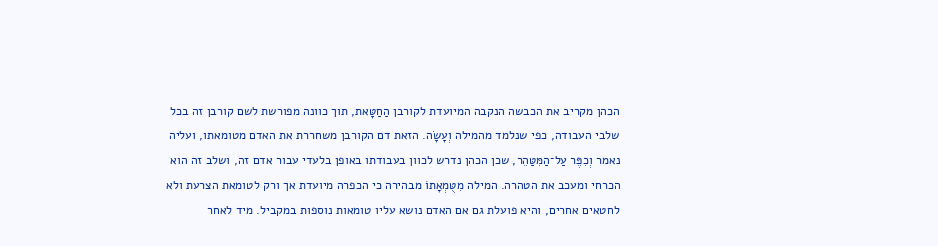הכהן מקריב את הכבשה הנקבה המיועדת לקורבן הַחַטָּאת, תוך כוונה מפורשת לשם קורבן זה בכל שלבי העבודה, כפי שנלמד מהמילה וְעָשָׂה. הזאת דם הקורבן משחררת את האדם מטומאתו, ועליה נאמר וְכִפֶּר עַל־הַמִּטַּהֵר, שכן הכהן נדרש לכוון בעבודתו באופן בלעדי עבור אדם זה, ושלב זה הוא הכרחי ומעכב את הטהרה. המילה מִטֻּמְאָתוֹ מבהירה כי הכפרה מיועדת אך ורק לטומאת הצרעת ולא לחטאים אחרים, והיא פועלת גם אם האדם נושא עליו טומאות נוספות במקביל. מיד לאחר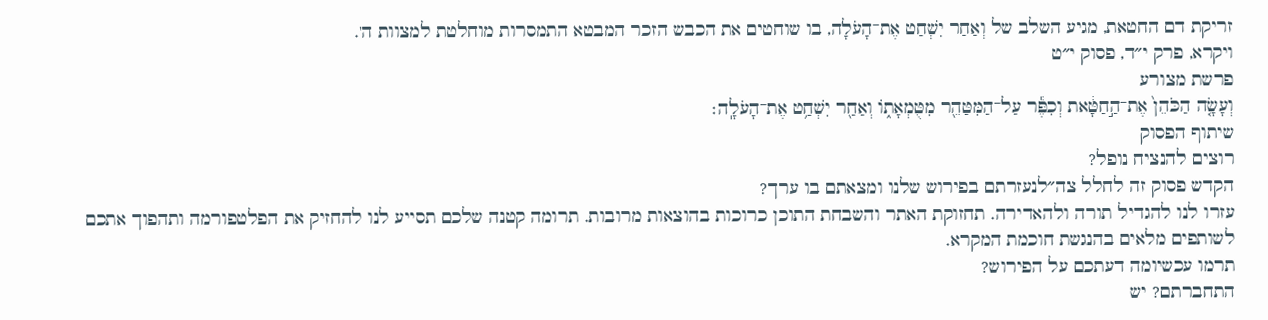זריקת דם החטאת, מגיע השלב של וְאַחַר יִשְׁחַט אֶת־הָעֹלָה, בו שוחטים את הכבש הזכר המבטא התמסרות מוחלטת למצוות ה'.
ויקרא, פרק י״ד, פסוק י״ט
פרשת מצורע
וְעָשָׂ֤ה הַכֹּהֵן֙ אֶת־הַ֣חַטָּ֔את וְכִפֶּ֕ר עַל־הַמִּטַּהֵ֖ר מִטֻּמְאָת֑וֹ וְאַחַ֖ר יִשְׁחַ֥ט אֶת־הָעֹלָֽה׃
שיתוף הפסוק
רוצים להנציח נופל?
הקדש פסוק זה לחלל צה״לנעזרתם בפירוש שלנו ומצאתם בו ערך?
עזרו לנו להגדיל תורה ולהאדירה. תחזוקת האתר והשבחת התוכן כרוכות בהוצאות מרובות. תרומה קטנה שלכם תסייע לנו להחזיק את הפלטפורמה ותהפוך אתכם לשותפים מלאים בהנגשת חוכמת המקרא.
תרמו עכשיומה דעתכם על הפירוש?
התחברתם? יש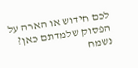לכם חידוש או הארה על הפסוק שלמדתם כאן? נשמח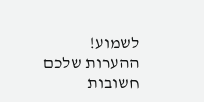לשמוע!
ההערות שלכם חשובות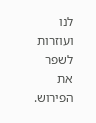לנו ועוזרות לשפר את הפירוש.